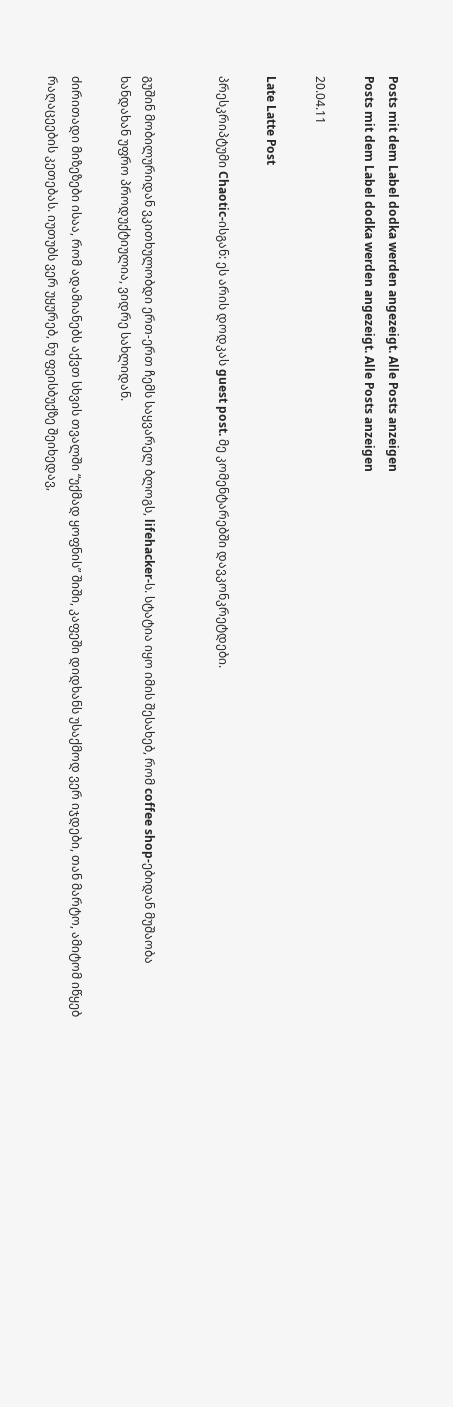Posts mit dem Label dodka werden angezeigt. Alle Posts anzeigen
Posts mit dem Label dodka werden angezeigt. Alle Posts anzeigen

20.04.11

Late Latte Post

პრესკრიპტუმი Chaotic-ისგან: ეს არის დოდკას guest post. მე კომენტარებში დავკონკრეტდები.


გუშინ მობილურიდან ვკითხულობდი ერთ-ერთ ჩემს საყვარელ ბლოგს, lifehacker-ს. სტატია იყო იმის შესახებ, რომ coffee shop-ებიდან მუშაობა ხანდახან უფრო პროდუქტიულია, ვიდრე სახლიდან.

ძირითადი მიზეზები ისაა, რომ ადამიანებს აქვთ სხვის თვალში “უქმად ყოფნის” შიში, კაფეში დიდხანს უსაქმოდ ვერ იჯდები, თან მარტო, ამიტომ იწყებ რაღაცეების კეთებას. იუთუბს ვერ უყურებ, ნუ ფეისბუქზე შეიხედავ,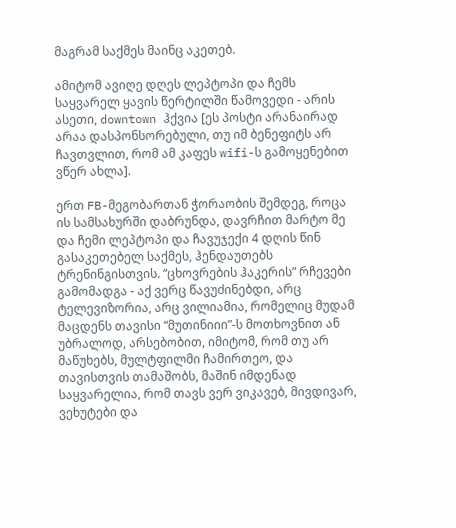მაგრამ საქმეს მაინც აკეთებ.

ამიტომ ავიღე დღეს ლეპტოპი და ჩემს საყვარელ ყავის წერტილში წამოვედი - არის ასეთი, downtown ჰქვია [ეს პოსტი არანაირად არაა დასპონსორებული, თუ იმ ბენეფიტს არ ჩავთვლით, რომ ამ კაფეს wifi-ს გამოყენებით ვწერ ახლა].

ერთ FB-მეგობართან ჭორაობის შემდეგ, როცა ის სამსახურში დაბრუნდა, დავრჩით მარტო მე და ჩემი ლეპტოპი და ჩავუჯექი 4 დღის წინ გასაკეთებელ საქმეს, ჰენდაუთებს ტრენინგისთვის. “ცხოვრების ჰაკერის” რჩევები გამომადგა - აქ ვერც წავუძინებდი, არც ტელევიზორია, არც ვილიამია, რომელიც მუდამ მაცდენს თავისი “მუთინიიი”-ს მოთხოვნით ან უბრალოდ, არსებობით, იმიტომ, რომ თუ არ მაწუხებს, მულტფილმი ჩამირთეო, და თავისთვის თამაშობს, მაშინ იმდენად საყვარელია, რომ თავს ვერ ვიკავებ, მივდივარ, ვეხუტები და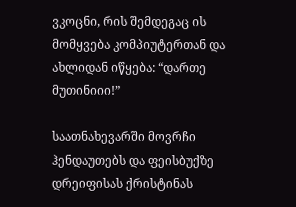ვკოცნი, რის შემდეგაც ის მომყვება კომპიუტერთან და ახლიდან იწყება: “დართე მუთინიიი!”

საათნახევარში მოვრჩი ჰენდაუთებს და ფეისბუქზე დრეიფისას ქრისტინას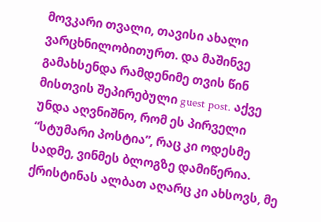მოვკარი თვალი, თავისი ახალი ვარცხნილობითურთ. და მაშინვე გამახსენდა რამდენიმე თვის წინ მისთვის შეპირებული guest post. აქვე უნდა აღვნიშნო, რომ ეს პირველი “სტუმარი პოსტია”, რაც კი ოდესმე სადმე, ვინმეს ბლოგზე დამიწერია. ქრისტინას ალბათ აღარც კი ახსოვს, მე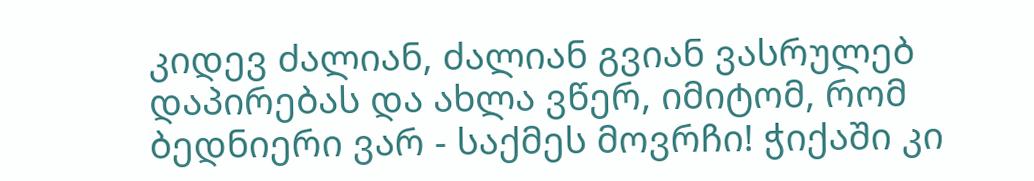კიდევ ძალიან, ძალიან გვიან ვასრულებ დაპირებას და ახლა ვწერ, იმიტომ, რომ ბედნიერი ვარ - საქმეს მოვრჩი! ჭიქაში კი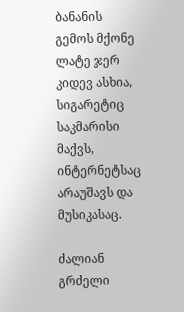ბანანის გემოს მქონე ლატე ჯერ კიდევ ასხია, სიგარეტიც საკმარისი მაქვს, ინტერნეტსაც არაუშავს და მუსიკასაც.

ძალიან გრძელი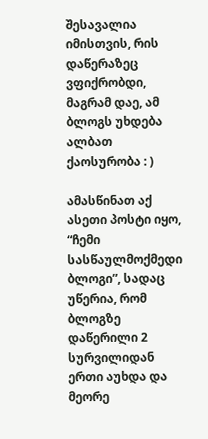შესავალია იმისთვის, რის დაწერაზეც ვფიქრობდი, მაგრამ დაე, ამ ბლოგს უხდება ალბათ ქაოსურობა : )

ამასწინათ აქ ასეთი პოსტი იყო, “ჩემი სასწაულმოქმედი ბლოგი”, სადაც უწერია, რომ ბლოგზე დაწერილი 2 სურვილიდან ერთი აუხდა და მეორე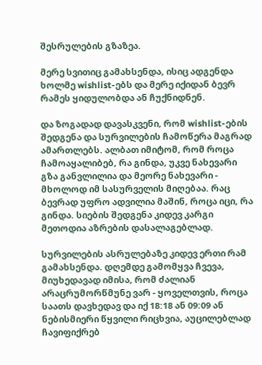შესრულების გზაზეა.

მერე სვითიც გამახსენდა, ისიც ადგენდა ხოლმე wishlist-ებს და მერე იქიდან ბევრ რამეს ყიდულობდა ან ჩუქნიდნენ.

და ზოგადად დავასკვენი, რომ wishlist-ების შედგენა და სურვილების ჩამოწერა მაგრად ამართლებს. ალბათ იმიტომ, რომ როცა ჩამოაყალიბებ, რა გინდა, უკვე ნახევარი გზა განვლილია და მეორე ნახევარი - მხოლოდ იმ სასურველის მიღებაა. რაც ბევრად უფრო ადვილია მაშინ, როცა იცი, რა გინდა. სიების შედგენა კიდევ კარგი მეთოდია აზრების დასალაგებლად.

სურვილების ასრულებაზე კიდევ ერთი რამ გამახსენდა. დღემდე გამომყვა ჩვევა, მიუხედავად იმისა, რომ ძალიან არაცრუმორწმუნე ვარ - ყოველთვის, როცა საათს დავხედავ და იქ 18:18 ან 09:09 ან ნებისმიერი წყვილი რიცხვია, აუცილებლად ჩავიფიქრებ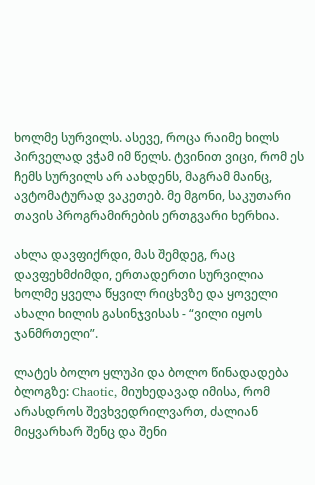ხოლმე სურვილს. ასევე, როცა რაიმე ხილს პირველად ვჭამ იმ წელს. ტვინით ვიცი, რომ ეს ჩემს სურვილს არ აახდენს, მაგრამ მაინც, ავტომატურად ვაკეთებ. მე მგონი, საკუთარი თავის პროგრამირების ერთგვარი ხერხია.

ახლა დავფიქრდი, მას შემდეგ, რაც დავფეხმძიმდი, ერთადერთი სურვილია ხოლმე ყველა წყვილ რიცხვზე და ყოველი ახალი ხილის გასინჯვისას - “ვილი იყოს ჯანმრთელი”.

ლატეს ბოლო ყლუპი და ბოლო წინადადება ბლოგზე: Chaotic, მიუხედავად იმისა, რომ არასდროს შევხვედრილვართ, ძალიან მიყვარხარ შენც და შენი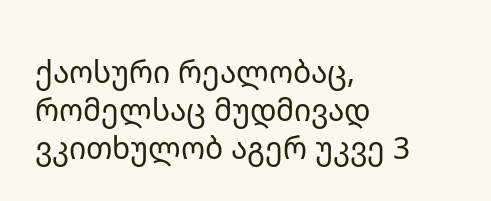ქაოსური რეალობაც, რომელსაც მუდმივად ვკითხულობ აგერ უკვე 3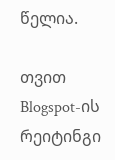წელია.

თვით Blogspot-ის რეიტინგი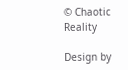© Chaotic Reality

Design by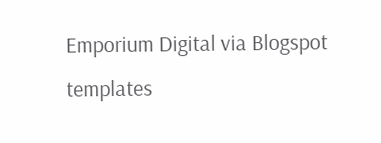Emporium Digital via Blogspot templates